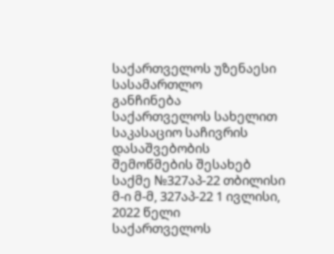საქართველოს უზენაესი სასამართლო
განჩინება
საქართველოს სახელით
საკასაციო საჩივრის დასაშვებობის შემოწმების შესახებ
საქმე №327აპ-22 თბილისი
მ-ი მ-მ, 327აპ-22 1 ივლისი, 2022 წელი
საქართველოს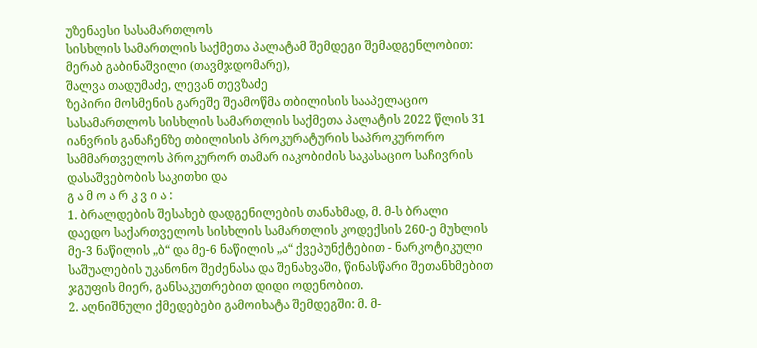უზენაესი სასამართლოს
სისხლის სამართლის საქმეთა პალატამ შემდეგი შემადგენლობით:
მერაბ გაბინაშვილი (თავმჯდომარე),
შალვა თადუმაძე, ლევან თევზაძე
ზეპირი მოსმენის გარეშე შეამოწმა თბილისის სააპელაციო სასამართლოს სისხლის სამართლის საქმეთა პალატის 2022 წლის 31 იანვრის განაჩენზე თბილისის პროკურატურის საპროკურორო სამმართველოს პროკურორ თამარ იაკობიძის საკასაციო საჩივრის დასაშვებობის საკითხი და
გ ა მ ო ა რ კ ვ ი ა :
1. ბრალდების შესახებ დადგენილების თანახმად, მ. მ-ს ბრალი დაედო საქართველოს სისხლის სამართლის კოდექსის 260-ე მუხლის მე-3 ნაწილის „ბ“ და მე-6 ნაწილის „ა“ ქვეპუნქტებით - ნარკოტიკული საშუალების უკანონო შეძენასა და შენახვაში, წინასწარი შეთანხმებით ჯგუფის მიერ, განსაკუთრებით დიდი ოდენობით.
2. აღნიშნული ქმედებები გამოიხატა შემდეგში: მ. მ-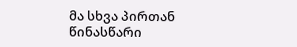მა სხვა პირთან წინასწარი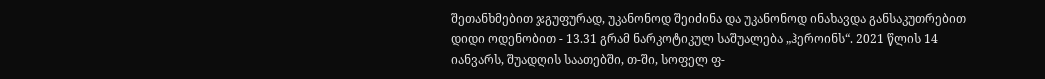შეთანხმებით ჯგუფურად, უკანონოდ შეიძინა და უკანონოდ ინახავდა განსაკუთრებით დიდი ოდენობით - 13.31 გრამ ნარკოტიკულ საშუალება „ჰეროინს“. 2021 წლის 14 იანვარს, შუადღის საათებში, თ-ში, სოფელ ფ-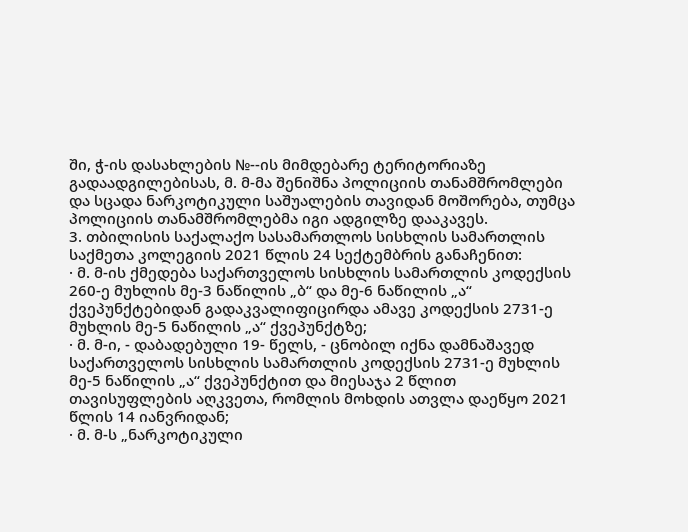ში, ჭ-ის დასახლების №--ის მიმდებარე ტერიტორიაზე გადაადგილებისას, მ. მ-მა შენიშნა პოლიციის თანამშრომლები და სცადა ნარკოტიკული საშუალების თავიდან მოშორება, თუმცა პოლიციის თანამშრომლებმა იგი ადგილზე დააკავეს.
3. თბილისის საქალაქო სასამართლოს სისხლის სამართლის საქმეთა კოლეგიის 2021 წლის 24 სექტემბრის განაჩენით:
· მ. მ-ის ქმედება საქართველოს სისხლის სამართლის კოდექსის 260-ე მუხლის მე-3 ნაწილის „ბ“ და მე-6 ნაწილის „ა“ ქვეპუნქტებიდან გადაკვალიფიცირდა ამავე კოდექსის 2731-ე მუხლის მე-5 ნაწილის „ა“ ქვეპუნქტზე;
· მ. მ-ი, - დაბადებული 19- წელს, - ცნობილ იქნა დამნაშავედ საქართველოს სისხლის სამართლის კოდექსის 2731-ე მუხლის მე-5 ნაწილის „ა“ ქვეპუნქტით და მიესაჯა 2 წლით თავისუფლების აღკვეთა, რომლის მოხდის ათვლა დაეწყო 2021 წლის 14 იანვრიდან;
· მ. მ-ს „ნარკოტიკული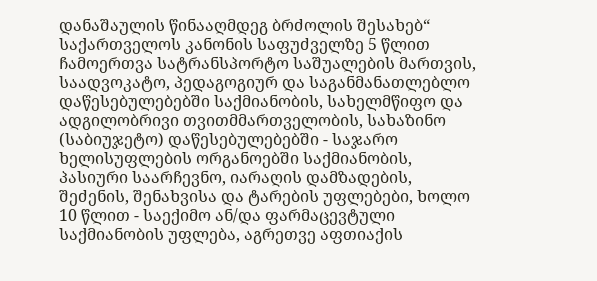დანაშაულის წინააღმდეგ ბრძოლის შესახებ“ საქართველოს კანონის საფუძველზე 5 წლით ჩამოერთვა სატრანსპორტო საშუალების მართვის, საადვოკატო, პედაგოგიურ და საგანმანათლებლო დაწესებულებებში საქმიანობის, სახელმწიფო და ადგილობრივი თვითმმართველობის, სახაზინო (საბიუჯეტო) დაწესებულებებში - საჯარო ხელისუფლების ორგანოებში საქმიანობის, პასიური საარჩევნო, იარაღის დამზადების, შეძენის, შენახვისა და ტარების უფლებები, ხოლო 10 წლით - საექიმო ან/და ფარმაცევტული საქმიანობის უფლება, აგრეთვე აფთიაქის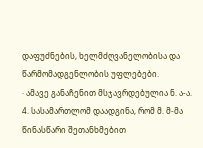დაფუძნების, ხელმძღვანელობისა და წარმომადგენლობის უფლებები.
· ამავე განაჩენით მსჯავრდებულია ნ. ა-ა.
4. სასამართლომ დაადგინა, რომ მ. მ-მა წინასწარი შეთანხმებით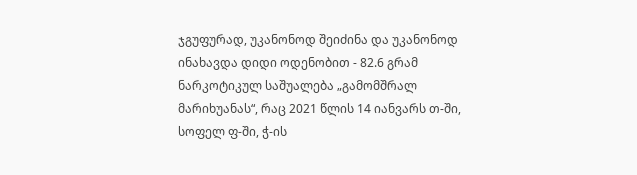ჯგუფურად, უკანონოდ შეიძინა და უკანონოდ ინახავდა დიდი ოდენობით - 82.6 გრამ ნარკოტიკულ საშუალება „გამომშრალ მარიხუანას“, რაც 2021 წლის 14 იანვარს თ-ში, სოფელ ფ-ში, ჭ-ის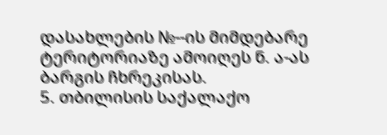დასახლების №--ის მიმდებარე ტერიტორიაზე ამოიღეს ნ. ა-ას ბარგის ჩხრეკისას.
5. თბილისის საქალაქო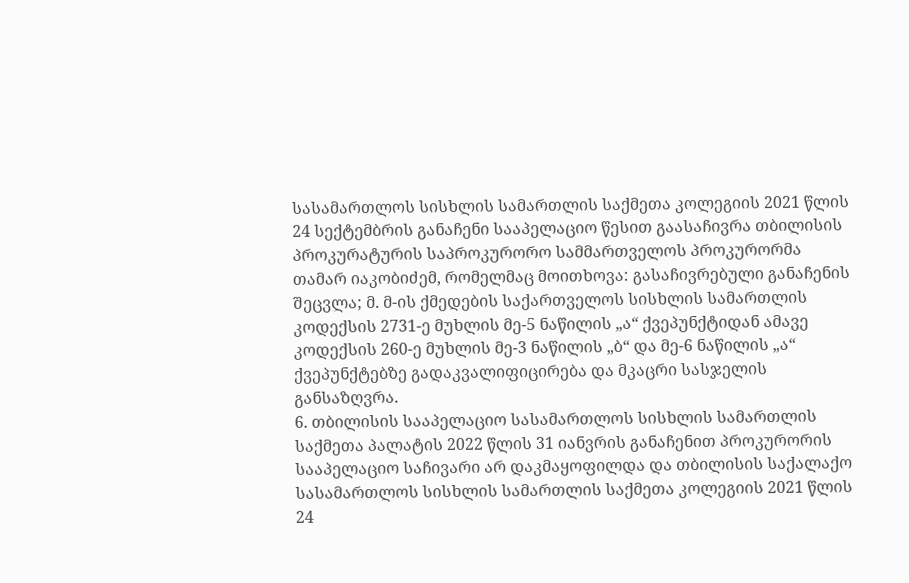სასამართლოს სისხლის სამართლის საქმეთა კოლეგიის 2021 წლის 24 სექტემბრის განაჩენი სააპელაციო წესით გაასაჩივრა თბილისის პროკურატურის საპროკურორო სამმართველოს პროკურორმა თამარ იაკობიძემ, რომელმაც მოითხოვა: გასაჩივრებული განაჩენის შეცვლა; მ. მ-ის ქმედების საქართველოს სისხლის სამართლის კოდექსის 2731-ე მუხლის მე-5 ნაწილის „ა“ ქვეპუნქტიდან ამავე კოდექსის 260-ე მუხლის მე-3 ნაწილის „ბ“ და მე-6 ნაწილის „ა“ ქვეპუნქტებზე გადაკვალიფიცირება და მკაცრი სასჯელის განსაზღვრა.
6. თბილისის სააპელაციო სასამართლოს სისხლის სამართლის საქმეთა პალატის 2022 წლის 31 იანვრის განაჩენით პროკურორის სააპელაციო საჩივარი არ დაკმაყოფილდა და თბილისის საქალაქო სასამართლოს სისხლის სამართლის საქმეთა კოლეგიის 2021 წლის 24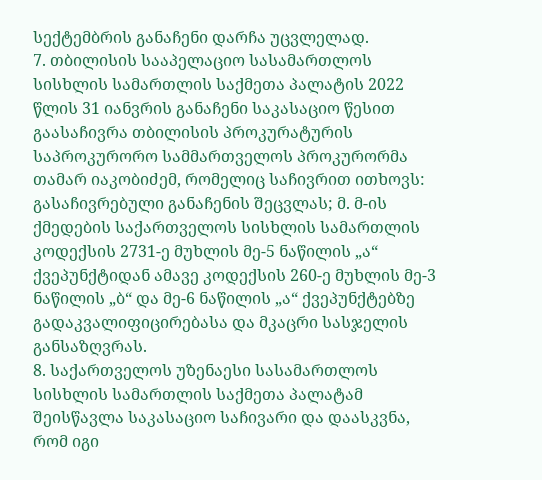სექტემბრის განაჩენი დარჩა უცვლელად.
7. თბილისის სააპელაციო სასამართლოს სისხლის სამართლის საქმეთა პალატის 2022 წლის 31 იანვრის განაჩენი საკასაციო წესით გაასაჩივრა თბილისის პროკურატურის საპროკურორო სამმართველოს პროკურორმა თამარ იაკობიძემ, რომელიც საჩივრით ითხოვს: გასაჩივრებული განაჩენის შეცვლას; მ. მ-ის ქმედების საქართველოს სისხლის სამართლის კოდექსის 2731-ე მუხლის მე-5 ნაწილის „ა“ ქვეპუნქტიდან ამავე კოდექსის 260-ე მუხლის მე-3 ნაწილის „ბ“ და მე-6 ნაწილის „ა“ ქვეპუნქტებზე გადაკვალიფიცირებასა და მკაცრი სასჯელის განსაზღვრას.
8. საქართველოს უზენაესი სასამართლოს სისხლის სამართლის საქმეთა პალატამ შეისწავლა საკასაციო საჩივარი და დაასკვნა, რომ იგი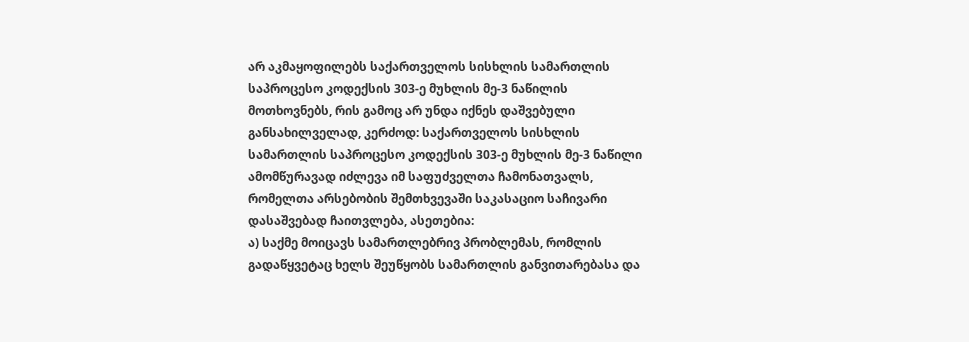არ აკმაყოფილებს საქართველოს სისხლის სამართლის საპროცესო კოდექსის 303-ე მუხლის მე-3 ნაწილის მოთხოვნებს, რის გამოც არ უნდა იქნეს დაშვებული განსახილველად, კერძოდ: საქართველოს სისხლის სამართლის საპროცესო კოდექსის 303-ე მუხლის მე-3 ნაწილი ამომწურავად იძლევა იმ საფუძველთა ჩამონათვალს, რომელთა არსებობის შემთხვევაში საკასაციო საჩივარი დასაშვებად ჩაითვლება, ასეთებია:
ა) საქმე მოიცავს სამართლებრივ პრობლემას, რომლის გადაწყვეტაც ხელს შეუწყობს სამართლის განვითარებასა და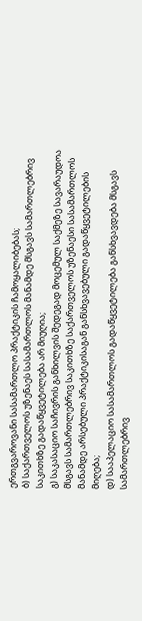ერთგვაროვანი სასამართლო პრაქტიკის ჩამოყალიბებას;
ბ) საქართველოს უზენაეს სასამართლოს მანამდე მსგავს სამართლებრივ საკითხზე გადაწყვეტილება არ მიუღია;
გ) საკასაციო საჩივრის განხილვის შედეგად მოცემულ საქმეზე სავარაუდოა მსგავს სამართლებრივ საკითხზე საქართველოს უზენაესი სასამართლოს მანამდე არსებული პრაქტიკისაგან განსხვავებული გადაწყვეტილების მიღება;
დ) სააპელაციო სასამართლოს გადაწყვეტილება განსხვავდება მსგავს სამართლებრივ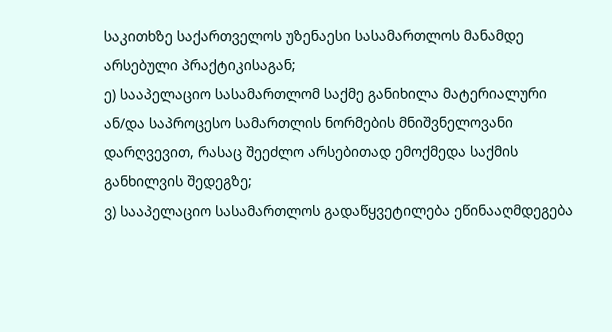საკითხზე საქართველოს უზენაესი სასამართლოს მანამდე არსებული პრაქტიკისაგან;
ე) სააპელაციო სასამართლომ საქმე განიხილა მატერიალური ან/და საპროცესო სამართლის ნორმების მნიშვნელოვანი დარღვევით, რასაც შეეძლო არსებითად ემოქმედა საქმის განხილვის შედეგზე;
ვ) სააპელაციო სასამართლოს გადაწყვეტილება ეწინააღმდეგება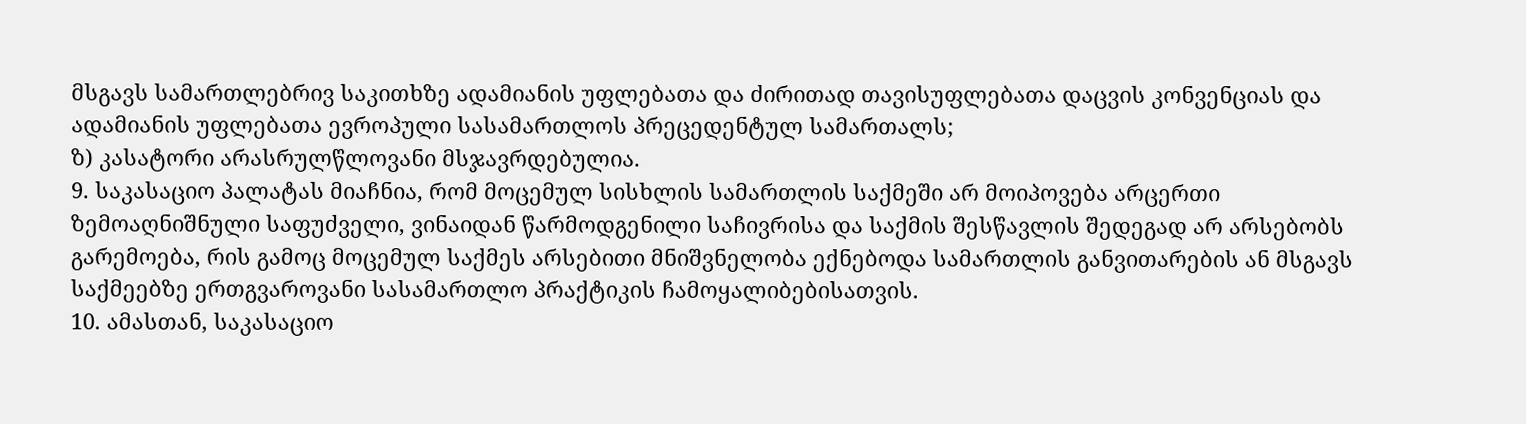მსგავს სამართლებრივ საკითხზე ადამიანის უფლებათა და ძირითად თავისუფლებათა დაცვის კონვენციას და ადამიანის უფლებათა ევროპული სასამართლოს პრეცედენტულ სამართალს;
ზ) კასატორი არასრულწლოვანი მსჯავრდებულია.
9. საკასაციო პალატას მიაჩნია, რომ მოცემულ სისხლის სამართლის საქმეში არ მოიპოვება არცერთი ზემოაღნიშნული საფუძველი, ვინაიდან წარმოდგენილი საჩივრისა და საქმის შესწავლის შედეგად არ არსებობს გარემოება, რის გამოც მოცემულ საქმეს არსებითი მნიშვნელობა ექნებოდა სამართლის განვითარების ან მსგავს საქმეებზე ერთგვაროვანი სასამართლო პრაქტიკის ჩამოყალიბებისათვის.
10. ამასთან, საკასაციო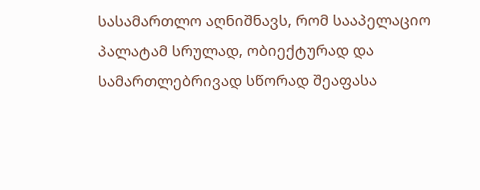სასამართლო აღნიშნავს, რომ სააპელაციო პალატამ სრულად, ობიექტურად და სამართლებრივად სწორად შეაფასა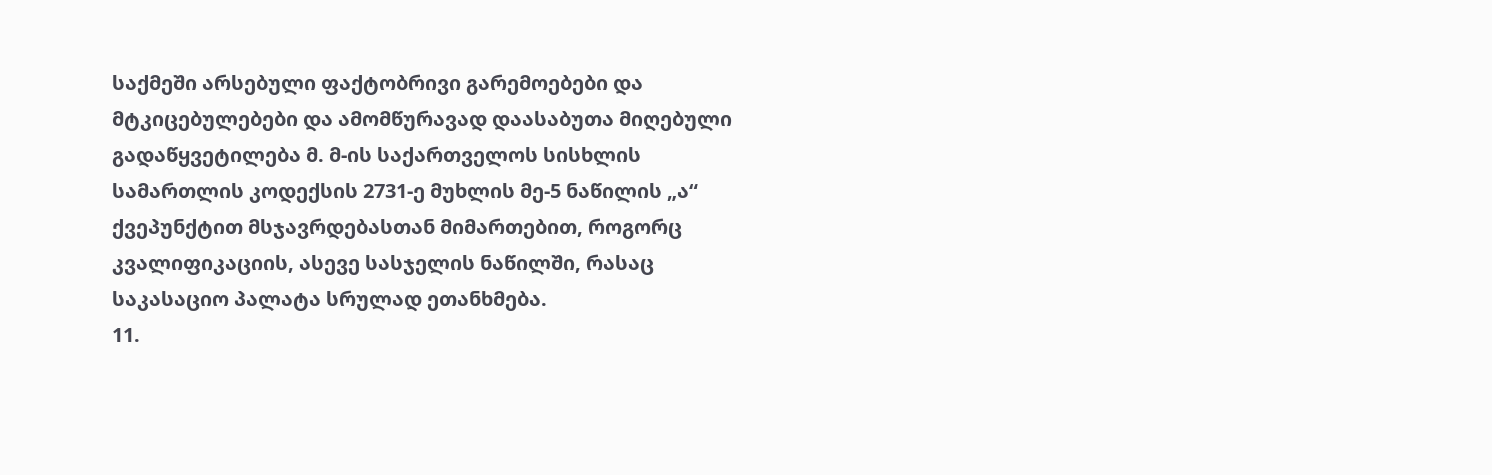საქმეში არსებული ფაქტობრივი გარემოებები და მტკიცებულებები და ამომწურავად დაასაბუთა მიღებული გადაწყვეტილება მ. მ-ის საქართველოს სისხლის სამართლის კოდექსის 2731-ე მუხლის მე-5 ნაწილის „ა“ ქვეპუნქტით მსჯავრდებასთან მიმართებით, როგორც კვალიფიკაციის, ასევე სასჯელის ნაწილში, რასაც საკასაციო პალატა სრულად ეთანხმება.
11.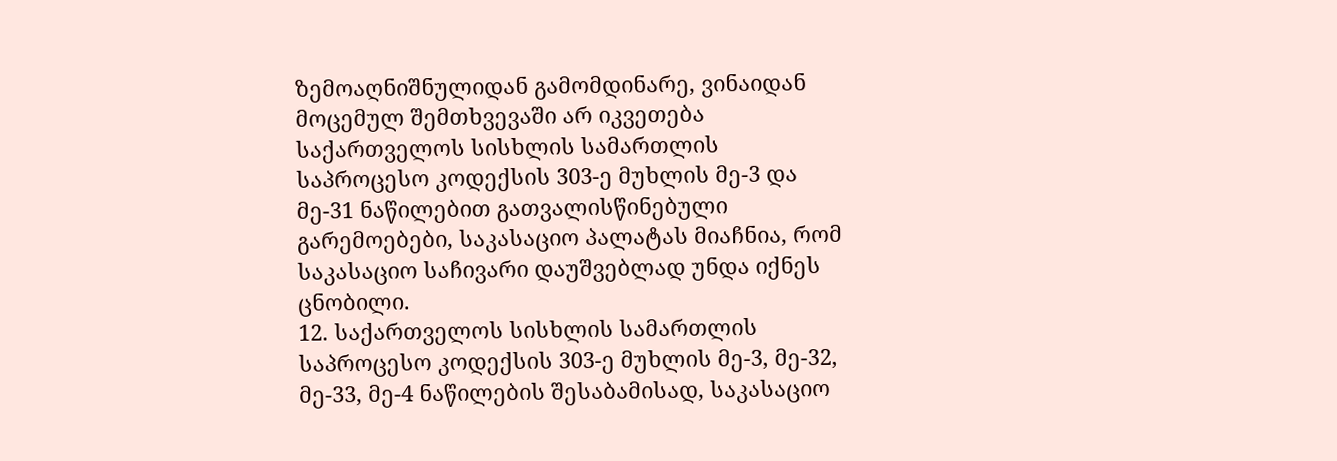ზემოაღნიშნულიდან გამომდინარე, ვინაიდან მოცემულ შემთხვევაში არ იკვეთება საქართველოს სისხლის სამართლის საპროცესო კოდექსის 303-ე მუხლის მე-3 და მე-31 ნაწილებით გათვალისწინებული გარემოებები, საკასაციო პალატას მიაჩნია, რომ საკასაციო საჩივარი დაუშვებლად უნდა იქნეს ცნობილი.
12. საქართველოს სისხლის სამართლის საპროცესო კოდექსის 303-ე მუხლის მე-3, მე-32, მე-33, მე-4 ნაწილების შესაბამისად, საკასაციო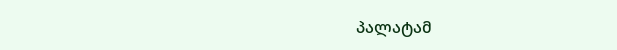პალატამ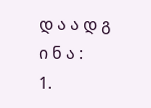დ ა ა დ გ ი ნ ა :
1.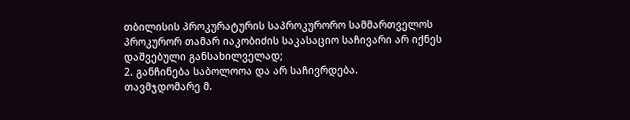თბილისის პროკურატურის საპროკურორო სამმართველოს პროკურორ თამარ იაკობიძის საკასაციო საჩივარი არ იქნეს დაშვებული განსახილველად;
2. განჩინება საბოლოოა და არ საჩივრდება.
თავმჯდომარე მ.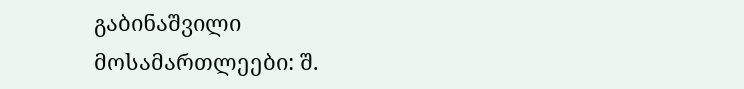გაბინაშვილი
მოსამართლეები: შ.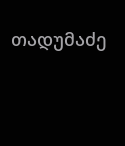თადუმაძე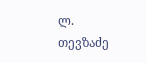ლ. თევზაძე